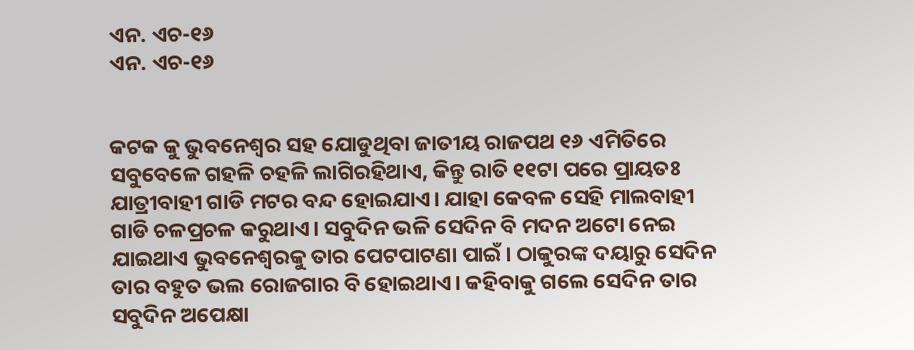ଏନ. ଏଚ-୧୬
ଏନ. ଏଚ-୧୬


କଟକ କୁ ଭୁବନେଶ୍ୱର ସହ ଯୋଡୁଥିବା ଜାତୀୟ ରାଜପଥ ୧୬ ଏମିତିରେ ସବୁବେଳେ ଗହଳି ଚହଳି ଲାଗିରହିଥାଏ, କିନ୍ତୁ ରାତି ୧୧ଟା ପରେ ପ୍ରାୟତଃ ଯାତ୍ରୀବାହୀ ଗାଡି ମଟର ବନ୍ଦ ହୋଇଯାଏ। ଯାହା କେବଳ ସେହି ମାଲବାହୀ ଗାଡି ଚଳପ୍ରଚଳ କରୁଥାଏ। ସବୁଦିନ ଭଳି ସେଦିନ ବି ମଦନ ଅଟୋ ନେଇ ଯାଇଥାଏ ଭୁବନେଶ୍ୱରକୁ ତାର ପେଟପାଟଣା ପାଇଁ। ଠାକୁରଙ୍କ ଦୟାରୁ ସେଦିନ ତାର ବହୁତ ଭଲ ରୋଜଗାର ବି ହୋଇଥାଏ। କହିବାକୁ ଗଲେ ସେଦିନ ତାର ସବୁଦିନ ଅପେକ୍ଷା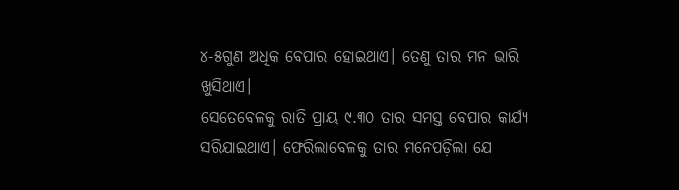୪-୫ଗୁଣ ଅଧିକ ବେପାର ହୋଇଥାଏ। ତେଣୁ ତାର ମନ ଭାରି ଖୁସିଥାଏ।
ସେତେବେଳକୁ ରାତି ପ୍ରାୟ ୯.୩୦ ତାର ସମସ୍ତ ବେପାର କାର୍ଯ୍ୟ ସରିଯାଇଥାଏ। ଫେରିଲାବେଳକୁ ତାର ମନେପଡ଼ିଲା ଯେ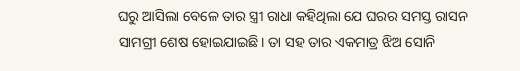ଘରୁ ଆସିଲା ବେଳେ ତାର ସ୍ତ୍ରୀ ରାଧା କହିଥିଲା ଯେ ଘରର ସମସ୍ତ ରାସନ ସାମଗ୍ରୀ ଶେଷ ହୋଇଯାଇଛି। ତା ସହ ତାର ଏକମାତ୍ର ଝିଅ ସୋନି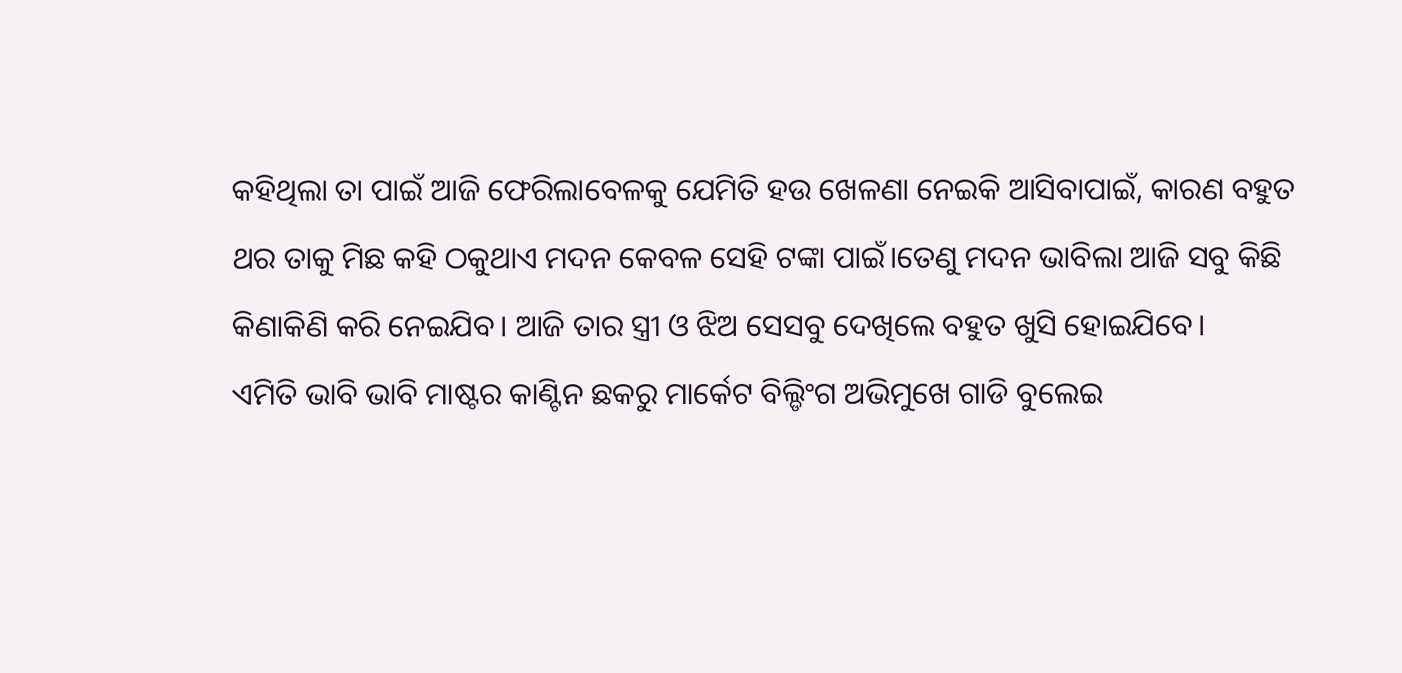କହିଥିଲା ତା ପାଇଁ ଆଜି ଫେରିଲାବେଳକୁ ଯେମିତି ହଉ ଖେଳଣା ନେଇକି ଆସିବାପାଇଁ, କାରଣ ବହୁତ ଥର ତାକୁ ମିଛ କହି ଠକୁଥାଏ ମଦନ କେବଳ ସେହି ଟଙ୍କା ପାଇଁ।ତେଣୁ ମଦନ ଭାବିଲା ଆଜି ସବୁ କିଛି କିଣାକିଣି କରି ନେଇଯିବ। ଆଜି ତାର ସ୍ତ୍ରୀ ଓ ଝିଅ ସେସବୁ ଦେଖିଲେ ବହୁତ ଖୁସି ହୋଇଯିବେ।
ଏମିତି ଭାବି ଭାବି ମାଷ୍ଟର କାଣ୍ଟିନ ଛକରୁ ମାର୍କେଟ ବିଲ୍ଡିଂଗ ଅଭିମୁଖେ ଗାଡି ବୁଲେଇ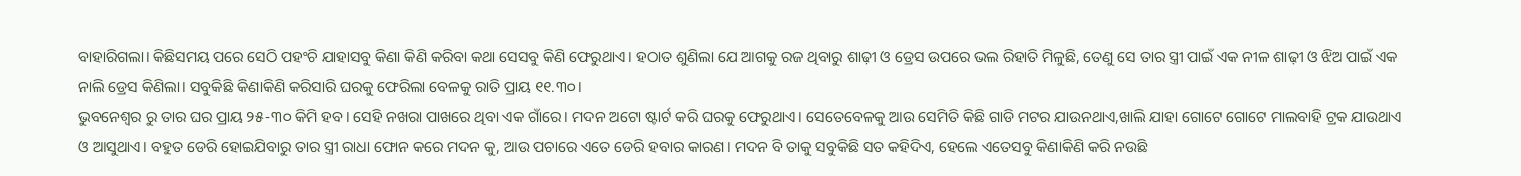ବାହାରିଗଲା। କିଛିସମୟ ପରେ ସେଠି ପହଂଚି ଯାହାସବୁ କିଣା କିଣି କରିବା କଥା ସେସବୁ କିଣି ଫେରୁଥାଏ। ହଠାତ ଶୁଣିଲା ଯେ ଆଗକୁ ରଜ ଥିବାରୁ ଶାଢ଼ୀ ଓ ଡ୍ରେସ ଉପରେ ଭଲ ରିହାତି ମିଳୁଛି, ତେଣୁ ସେ ତାର ସ୍ତ୍ରୀ ପାଇଁ ଏକ ନୀଳ ଶାଢ଼ୀ ଓ ଝିଅ ପାଇଁ ଏକ ନାଲି ଡ୍ରେସ କିଣିଲା। ସବୁକିଛି କିଣାକିଣି କରିସାରି ଘରକୁ ଫେରିଲା ବେଳକୁ ରାତି ପ୍ରାୟ ୧୧.୩୦।
ଭୁବନେଶ୍ୱର ରୁ ତାର ଘର ପ୍ରାୟ ୨୫-୩୦ କିମି ହବ। ସେହି ନଖରା ପାଖରେ ଥିବା ଏକ ଗାଁରେ। ମଦନ ଅଟୋ ଷ୍ଟାର୍ଟ କରି ଘରକୁ ଫେରୁଥାଏ। ସେତେବେଳକୁ ଆଉ ସେମିତି କିଛି ଗାଡି ମଟର ଯାଉନଥାଏ,ଖାଲି ଯାହା ଗୋଟେ ଗୋଟେ ମାଲବାହି ଟ୍ରକ ଯାଉଥାଏ ଓ ଆସୁଥାଏ। ବହୁତ ଡେରି ହୋଇଯିବାରୁ ତାର ସ୍ତ୍ରୀ ରାଧା ଫୋନ କରେ ମଦନ କୁ, ଆଉ ପଚାରେ ଏତେ ଡେରି ହବାର କାରଣ। ମଦନ ବି ତାକୁ ସବୁକିଛି ସତ କହିଦିଏ, ହେଲେ ଏତେସବୁ କିଣାକିଣି କରି ନଉଛି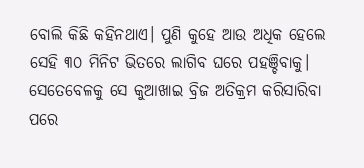ବୋଲି କିଛି କହିନଥାଏ। ପୁଣି କୁହେ ଆଉ ଅଧିକ ହେଲେ ସେହି ୩୦ ମିନିଟ ଭିତରେ ଲାଗିବ ଘରେ ପହଞ୍ଚିବାକୁ। ସେତେବେଳକୁ ସେ କୁଆଖାଇ ବ୍ରିଜ ଅତିକ୍ରମ କରିସାରିବା ପରେ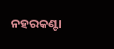ନହରକଣ୍ଟା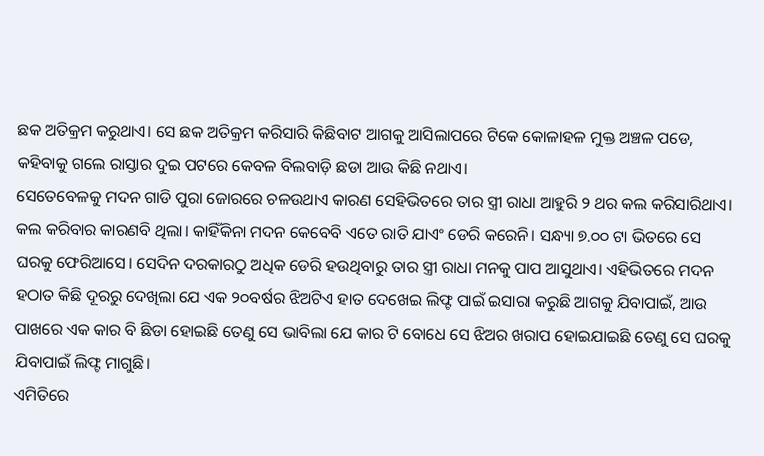ଛକ ଅତିକ୍ରମ କରୁଥାଏ। ସେ ଛକ ଅତିକ୍ରମ କରିସାରି କିଛିବାଟ ଆଗକୁ ଆସିଲାପରେ ଟିକେ କୋଳାହଳ ମୁକ୍ତ ଅଞ୍ଚଳ ପଡେ, କହିବାକୁ ଗଲେ ରାସ୍ତାର ଦୁଇ ପଟରେ କେବଳ ବିଲବାଡ଼ି ଛଡା ଆଉ କିଛି ନଥାଏ।
ସେତେବେଳକୁ ମଦନ ଗାଡି ପୁରା ଜୋରରେ ଚଳଉଥାଏ କାରଣ ସେହିଭିତରେ ତାର ସ୍ତ୍ରୀ ରାଧା ଆହୁରି ୨ ଥର କଲ କରିସାରିଥାଏ। କଲ କରିବାର କାରଣବି ଥିଲା। କାହିଁକିନା ମଦନ କେବେବି ଏତେ ରାତି ଯାଏଂ ଡେରି କରେନି। ସନ୍ଧ୍ୟା ୭.୦୦ ଟା ଭିତରେ ସେ ଘରକୁ ଫେରିଆସେ। ସେଦିନ ଦରକାରଠୁ ଅଧିକ ଡେରି ହଉଥିବାରୁ ତାର ସ୍ତ୍ରୀ ରାଧା ମନକୁ ପାପ ଆସୁଥାଏ। ଏହିଭିତରେ ମଦନ ହଠାତ କିଛି ଦୂରରୁ ଦେଖିଲା ଯେ ଏକ ୨୦ବର୍ଷର ଝିଅଟିଏ ହାତ ଦେଖେଇ ଲିଫ୍ଟ ପାଇଁ ଇସାରା କରୁଛି ଆଗକୁ ଯିବାପାଇଁ, ଆଉ ପାଖରେ ଏକ କାର ବି ଛିଡା ହୋଇଛି ତେଣୁ ସେ ଭାବିଲା ଯେ କାର ଟି ବୋଧେ ସେ ଝିଅର ଖରାପ ହୋଇଯାଇଛି ତେଣୁ ସେ ଘରକୁ ଯିବାପାଇଁ ଲିଫ୍ଟ ମାଗୁଛି।
ଏମିତିରେ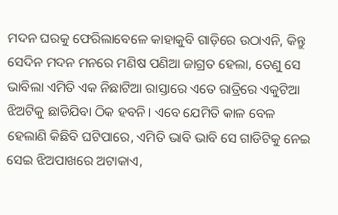ମଦନ ଘରକୁ ଫେରିଲାବେଳେ କାହାକୁବି ଗାଡ଼ିରେ ଉଠାଏନି, କିନ୍ତୁ ସେଦିନ ମଦନ ମନରେ ମଣିଷ ପଣିଆ ଜାଗ୍ରତ ହେଲା, ତେଣୁ ସେ ଭାବିଲା ଏମିତି ଏକ ନିଛାଟିଆ ରାସ୍ତାରେ ଏତେ ରାତ୍ରିରେ ଏକୁଟିଆ ଝିଅଟିକୁ ଛାଡିଯିବା ଠିକ ହବନି। ଏବେ ଯେମିତି କାଳ ବେଳ ହେଲାଣି କିଛିବି ଘଟିପାରେ, ଏମିତି ଭାବି ଭାବି ସେ ଗାଡିଟିକୁ ନେଇ ସେଇ ଝିଅପାଖରେ ଅଟାକାଏ,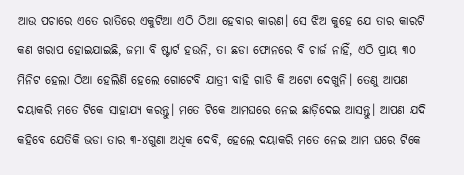ଆଉ ପଚାରେ ଏତେ ରାତିରେ ଏକୁଟିଆ ଏଠି ଠିଆ ହେବାର କାରଣ। ସେ ଝିଅ କୁହେ ଯେ ତାର କାରଟି କଣ ଖରାପ ହୋଇଯାଇଛି, ଜମା ବି ଷ୍ଟାର୍ଟ ହଉନି, ତା ଛଡା ଫୋନରେ ବି ଚାର୍ଜ ନାହିଁ, ଏଠି ପ୍ରାୟ ୩୦ ମିନିଟ ହେଲା ଠିଆ ହେଲିଣି ହେଲେ ଗୋଟେବି ଯାତ୍ରୀ ବାହି ଗାଡି କି ଅଟୋ ଦେଖୁନି। ତେଣୁ ଆପଣ ଦୟାକରି ମତେ ଟିକେ ସାହାଯ୍ୟ କରନ୍ତୁ। ମତେ ଟିକେ ଆମଘରେ ନେଇ ଛାଡ଼ିଦେଇ ଆସନ୍ତୁ। ଆପଣ ଯଦି କହିବେ ଯେତିକି ଭଡା ତାର ୩-୪ଗୁଣା ଅଧିକ ଦେବି, ହେଲେ ଦୟାକରି ମତେ ନେଇ ଆମ ଘରେ ଟିକେ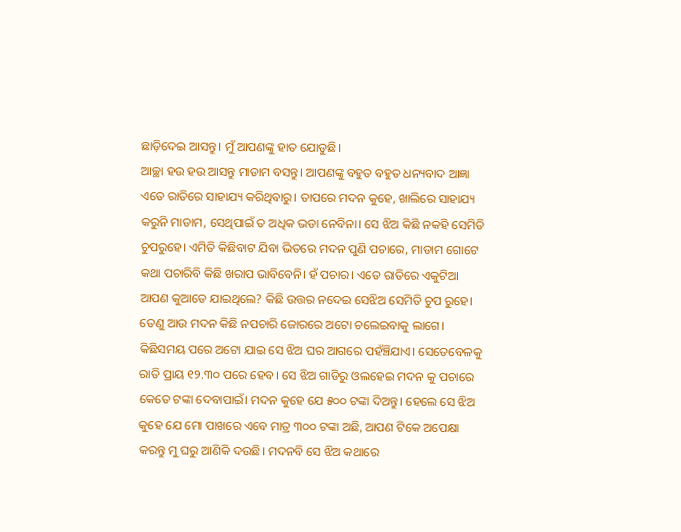ଛାଡ଼ିଦେଇ ଆସନ୍ତୁ। ମୁଁ ଆପଣଙ୍କୁ ହାତ ଯୋଡୁଛି।
ଆଚ୍ଛା ହଉ ହଉ ଆସନ୍ତୁ ମାଡାମ ବସନ୍ତୁ। ଆପଣଙ୍କୁ ବହୁତ ବହୁତ ଧନ୍ୟବାଦ ଆଜ୍ଞା ଏତେ ରାତିରେ ସାହାଯ୍ୟ କରିଥିବାରୁ। ତାପରେ ମଦନ କୁହେ, ଖାଲିରେ ସାହାଯ୍ୟ କରୁନି ମାଡାମ, ସେଥିପାଇଁ ତ ଅଧିକ ଭଡା ନେବିନା। ସେ ଝିଅ କିଛି ନକହି ସେମିତି ଚୁପରୁହେ। ଏମିତି କିଛିବାଟ ଯିବା ଭିତରେ ମଦନ ପୁଣି ପଚାରେ, ମାଡାମ ଗୋଟେ କଥା ପଚାରିବି କିଛି ଖରାପ ଭାବିବେନି। ହଁ ପଚାର। ଏତେ ରାତିରେ ଏକୁଟିଆ ଆପଣ କୁଆଡେ ଯାଇଥିଲେ? କିଛି ଉତ୍ତର ନଦେଇ ସେଝିଅ ସେମିତି ଚୁପ ରୁହେ। ତେଣୁ ଆଉ ମଦନ କିଛି ନପଚାରି ଜୋରରେ ଅଟୋ ଚଲେଇବାକୁ ଲାଗେ।
କିଛିସମୟ ପରେ ଅଟୋ ଯାଇ ସେ ଝିଅ ଘର ଆଗରେ ପହଁଞ୍ଚିଯାଏ। ସେତେବେଳକୁ ରାତି ପ୍ରାୟ ୧୨.୩୦ ପରେ ହେବ। ସେ ଝିଅ ଗାଡିରୁ ଓଲହେଇ ମଦନ କୁ ପଚାରେ କେତେ ଟଙ୍କା ଦେବାପାଇଁ। ମଦନ କୁହେ ଯେ ୫୦୦ ଟଙ୍କା ଦିଅନ୍ତୁ। ହେଲେ ସେ ଝିଅ କୁହେ ଯେ ମୋ ପାଖରେ ଏବେ ମାତ୍ର ୩୦୦ ଟଙ୍କା ଅଛି, ଆପଣ ଟିକେ ଅପେକ୍ଷା କରନ୍ତୁ ମୁ ଘରୁ ଆଣିକି ଦଉଛି। ମଦନବି ସେ ଝିଅ କଥାରେ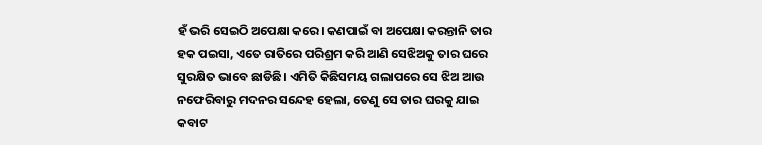ହଁ ଭରି ସେଇଠି ଅପେକ୍ଷା କରେ। କଣପାଇଁ ବା ଅପେକ୍ଷା କରନ୍ତାନି ତାର ହକ ପଇସା, ଏତେ ରାତିରେ ପରିଶ୍ରମ କରି ଆଣି ସେଝିଅକୁ ତାର ଘରେ ସୁରକ୍ଷିତ ଭାବେ ଛାଡିଛି। ଏମିତି କିଛିସମୟ ଗଲାପରେ ସେ ଝିଅ ଆଉ ନଫେରିବାରୁ ମଦନର ସନ୍ଦେହ ହେଲା, ତେଣୁ ସେ ତାର ଘରକୁ ଯାଇ କବାଟ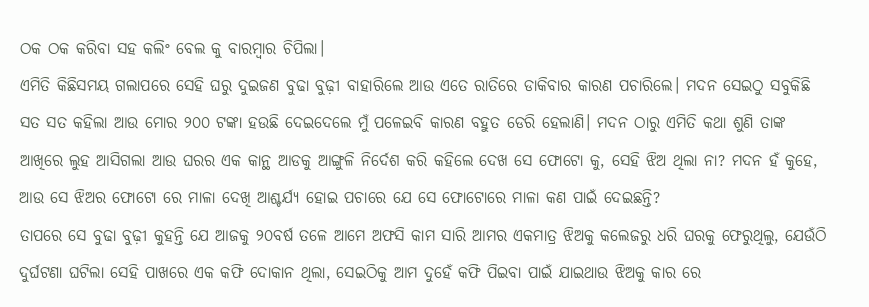ଠକ ଠକ କରିବା ସହ କଲିଂ ବେଲ କୁ ବାରମ୍ବାର ଚିପିଲା।
ଏମିତି କିଛିସମୟ ଗଲାପରେ ସେହି ଘରୁ ଦୁଇଜଣ ବୁଢା ବୁଢ଼ୀ ବାହାରିଲେ ଆଉ ଏତେ ରାତିରେ ଡାକିବାର କାରଣ ପଚାରିଲେ। ମଦନ ସେଇଠୁ ସବୁକିଛି ସତ ସତ କହିଲା ଆଉ ମୋର ୨୦୦ ଟଙ୍କା ହଉଛି ଦେଇଦେଲେ ମୁଁ ପଳେଇବି କାରଣ ବହୁତ ଡେରି ହେଲାଣି। ମଦନ ଠାରୁ ଏମିତି କଥା ଶୁଣି ତାଙ୍କ ଆଖିରେ ଲୁହ ଆସିଗଲା ଆଉ ଘରର ଏକ କାନ୍ଥ ଆଡକୁ ଆଙ୍ଗୁଳି ନିର୍ଦେଶ କରି କହିଲେ ଦେଖ ସେ ଫୋଟୋ କୁ, ସେହି ଝିଅ ଥିଲା ନା? ମଦନ ହଁ କୁହେ, ଆଉ ସେ ଝିଅର ଫୋଟୋ ରେ ମାଳା ଦେଖି ଆଶ୍ଚର୍ଯ୍ୟ ହୋଇ ପଚାରେ ଯେ ସେ ଫୋଟୋରେ ମାଳା କଣ ପାଇଁ ଦେଇଛନ୍ତି?
ତାପରେ ସେ ବୁଢା ବୁଢ଼ୀ କୁହନ୍ତି ଯେ ଆଜକୁ ୨୦ବର୍ଷ ତଳେ ଆମେ ଅଫସି କାମ ସାରି ଆମର ଏକମାତ୍ର ଝିଅକୁ କଲେଜରୁ ଧରି ଘରକୁ ଫେରୁଥିଲୁ, ଯେଉଁଠି ଦୁର୍ଘଟଣା ଘଟିଲା ସେହି ପାଖରେ ଏକ କଫି ଦୋକାନ ଥିଲା, ସେଇଠିକୁ ଆମ ଦୁହେଁ କଫି ପିଇବା ପାଇଁ ଯାଇଥାଉ ଝିଅକୁ କାର ରେ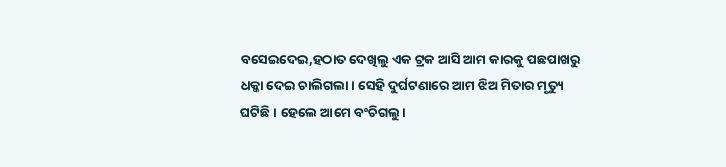ବସେଇଦେଇ,ହଠାତ ଦେଖିଲୁ ଏକ ଟ୍ରକ ଆସି ଆମ କାରକୁ ପଛପାଖରୁ ଧକ୍କା ଦେଇ ଚାଲିଗଲା। ସେହି ଦୁର୍ଘଟଣାରେ ଆମ ଝିଅ ମିତାର ମୃତ୍ୟୁ ଘଟିଛି। ହେଲେ ଆମେ ବଂଚିଗଲୁ।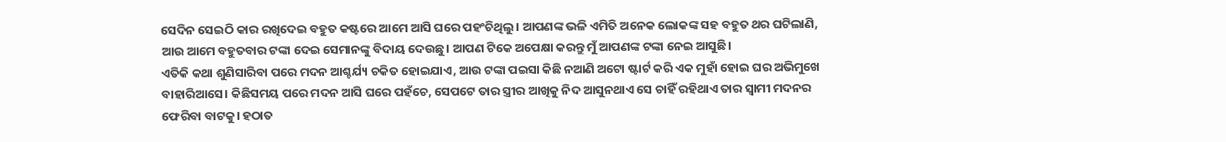ସେଦିନ ସେଇଠି କାର ରଖିଦେଇ ବହୁତ କଷ୍ଟରେ ଆମେ ଆସି ଘରେ ପହଂଚିଥିଲୁ। ଆପଣଙ୍କ ଭଳି ଏମିତି ଅନେକ ଲୋକଙ୍କ ସହ ବହୁତ ଥର ଘଟିଲାଣି, ଆଉ ଆମେ ବହୁତବାର ଟଙ୍କା ଦେଇ ସେମାନଙ୍କୁ ବିଦାୟ ଦେଉଛୁ। ଆପଣ ଟିକେ ଅପେକ୍ଷା କରନ୍ତୁ ମୁଁ ଆପଣଙ୍କ ଟଙ୍କା ନେଇ ଆସୁଛି।
ଏତିକି କଥା ଶୁଣିସାରିବା ପରେ ମଦନ ଆଶ୍ଚର୍ଯ୍ୟ ଚକିତ ହୋଇଯାଏ, ଆଉ ଟଙ୍କା ପଇସା କିଛି ନଆଣି ଅଟୋ ଷ୍ଟାର୍ଟ କରି ଏକ ମୁହାଁ ହୋଇ ଘର ଅଭିମୁଖେ ବାହାରିଆସେ। କିଛିସମୟ ପରେ ମଦନ ଆସି ଘରେ ପହଁଚେ, ସେପଟେ ତାର ସ୍ତ୍ରୀର ଆଖିକୁ ନିଦ ଆସୁନଥାଏ ସେ ଚାହିଁ ରହିଥାଏ ତାର ସ୍ୱାମୀ ମଦନର ଫେରିବା ବାଟକୁ। ହଠାତ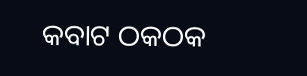କବାଟ ଠକଠକ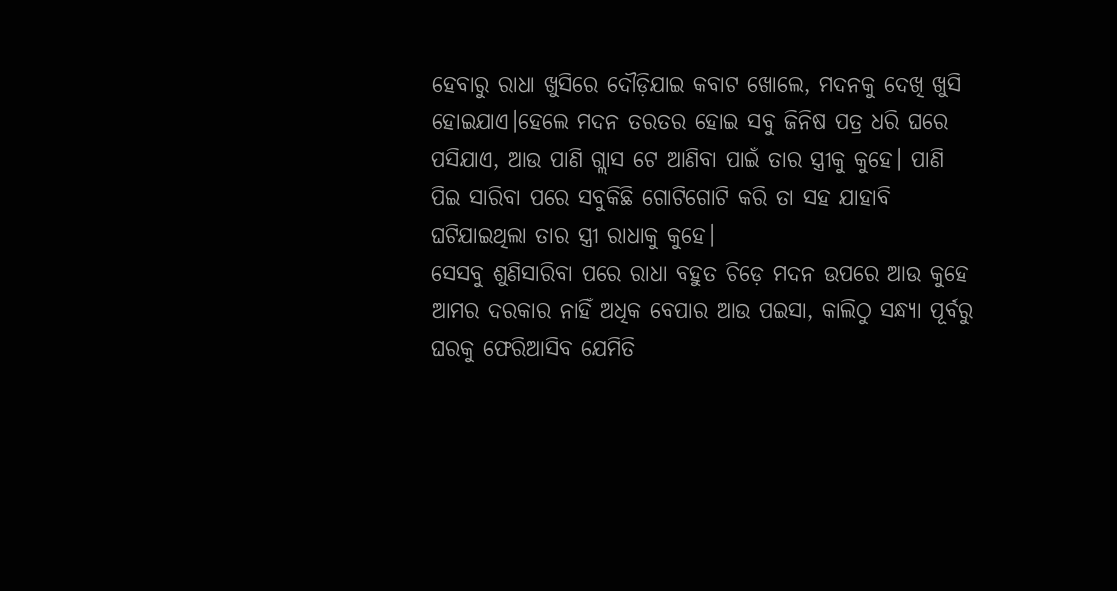ହେବାରୁ ରାଧା ଖୁସିରେ ଦୌଡ଼ିଯାଇ କବାଟ ଖୋଲେ, ମଦନକୁ ଦେଖି ଖୁସି ହୋଇଯାଏ।ହେଲେ ମଦନ ତରତର ହୋଇ ସବୁ ଜିନିଷ ପତ୍ର ଧରି ଘରେ ପସିଯାଏ, ଆଉ ପାଣି ଗ୍ଲାସ ଟେ ଆଣିବା ପାଇଁ ତାର ସ୍ତ୍ରୀକୁ କୁହେ। ପାଣି ପିଇ ସାରିବା ପରେ ସବୁକିଛି ଗୋଟିଗୋଟି କରି ତା ସହ ଯାହାବି ଘଟିଯାଇଥିଲା ତାର ସ୍ତ୍ରୀ ରାଧାକୁ କୁହେ।
ସେସବୁ ଶୁଣିସାରିବା ପରେ ରାଧା ବହୁତ ଚିଡ଼େ ମଦନ ଉପରେ ଆଉ କୁହେ ଆମର ଦରକାର ନାହିଁ ଅଧିକ ବେପାର ଆଉ ପଇସା, କାଲିଠୁ ସନ୍ଧ୍ୟା ପୂର୍ବରୁ ଘରକୁ ଫେରିଆସିବ ଯେମିତି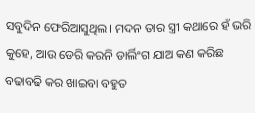ସବୁଦିନ ଫେରିଆସୁଥିଲ। ମଦନ ତାର ସ୍ତ୍ରୀ କଥାରେ ହଁ ଭରି କୁହେ, ଆଉ ଡେରି କରନି ଡାର୍ଲିଂଗ ଯାଅ କଣ କରିଛ ବଢାବଢି କର ଖାଇବା ବହୁତ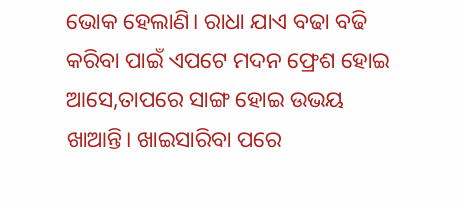ଭୋକ ହେଲାଣି। ରାଧା ଯାଏ ବଢା ବଢି କରିବା ପାଇଁ ଏପଟେ ମଦନ ଫ୍ରେଶ ହୋଇ ଆସେ,ତାପରେ ସାଙ୍ଗ ହୋଇ ଉଭୟ ଖାଆନ୍ତି। ଖାଇସାରିବା ପରେ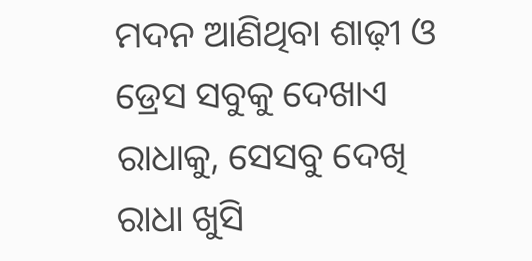ମଦନ ଆଣିଥିବା ଶାଢ଼ୀ ଓ ଡ୍ରେସ ସବୁକୁ ଦେଖାଏ ରାଧାକୁ, ସେସବୁ ଦେଖି ରାଧା ଖୁସି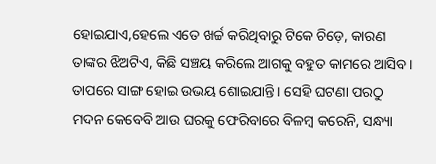ହୋଇଯାଏ,ହେଲେ ଏତେ ଖର୍ଚ୍ଚ କରିଥିବାରୁ ଟିକେ ଚିଡ଼େ, କାରଣ ତାଙ୍କର ଝିଅଟିଏ, କିଛି ସଞ୍ଚୟ କରିଲେ ଆଗକୁ ବହୁତ କାମରେ ଆସିବ। ତାପରେ ସାଙ୍ଗ ହୋଇ ଉଭୟ ଶୋଇଯାନ୍ତି। ସେହି ଘଟଣା ପରଠୁ ମଦନ କେବେବି ଆଉ ଘରକୁ ଫେରିବାରେ ବିଳମ୍ବ କରେନି, ସନ୍ଧ୍ୟା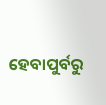ହେବାପୁର୍ବରୁ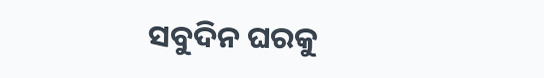ସବୁଦିନ ଘରକୁ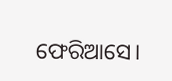ଫେରିଆସେ।